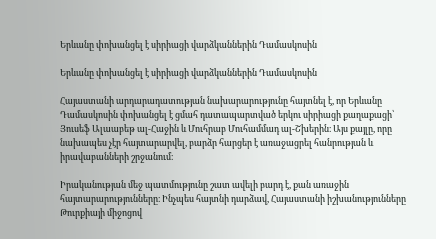Երևանը փոխանցել է սիրիացի վարձկաններին Դամասկոսին

Երևանը փոխանցել է սիրիացի վարձկաններին Դամասկոսին

Հայաստանի արդարադատության նախարարությունը հայտնել է, որ Երևանը Դամասկոսին փոխանցել է ցմահ դատապարտված երկու սիրիացի քաղաքացի՝ Յուսեֆ Ալաաբեթ ալ-Հաջին և Մուհրաբ Մուհամմադ ալ-Շխերին։ Այս քայլը, որը նախապես չէր հայտարարվել, բարձր հարցեր է առաջացրել հանրության և իրավաբանների շրջանում։

Իրականության մեջ պատմությունը շատ ավելի բարդ է, քան առաջին հայտարարությունները։ Ինչպես հայտնի դարձավ, Հայաստանի իշխանությունները Թուրքիայի միջոցով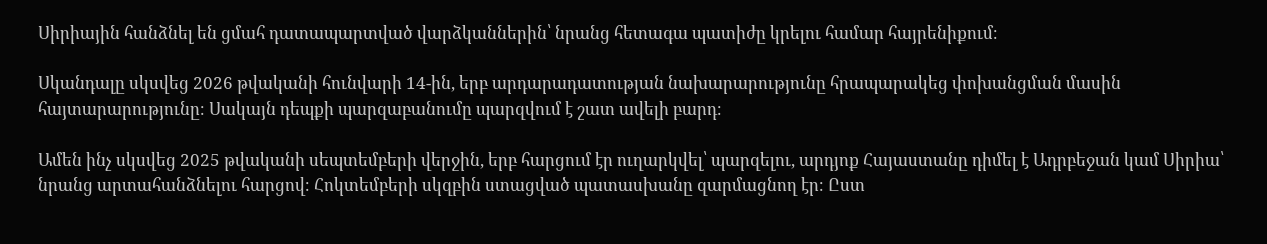Սիրիային հանձնել են ցմահ դատապարտված վարձկաններին՝ նրանց հետագա պատիժը կրելու համար հայրենիքում։

Սկանդալը սկսվեց 2026 թվականի հունվարի 14-ին, երբ արդարադատության նախարարությունը հրապարակեց փոխանցման մասին հայտարարությունը։ Սակայն դեպքի պարզաբանումը պարզվում է շատ ավելի բարդ։

Ամեն ինչ սկսվեց 2025 թվականի սեպտեմբերի վերջին, երբ հարցում էր ուղարկվել՝ պարզելու, արդյոք Հայաստանը դիմել է Ադրբեջան կամ Սիրիա՝ նրանց արտահանձնելու հարցով։ Հոկտեմբերի սկզբին ստացված պատասխանը զարմացնող էր։ Ըստ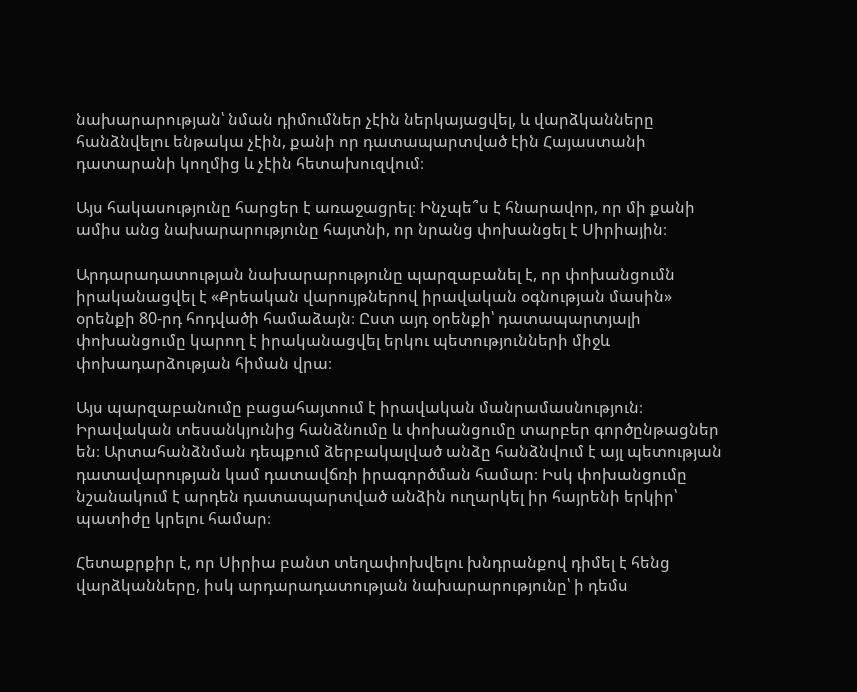նախարարության՝ նման դիմումներ չէին ներկայացվել, և վարձկանները հանձնվելու ենթակա չէին, քանի որ դատապարտված էին Հայաստանի դատարանի կողմից և չէին հետախուզվում։

Այս հակասությունը հարցեր է առաջացրել։ Ինչպե՞ս է հնարավոր, որ մի քանի ամիս անց նախարարությունը հայտնի, որ նրանց փոխանցել է Սիրիային։

Արդարադատության նախարարությունը պարզաբանել է, որ փոխանցումն իրականացվել է «Քրեական վարույթներով իրավական օգնության մասին» օրենքի 80-րդ հոդվածի համաձայն։ Ըստ այդ օրենքի՝ դատապարտյալի փոխանցումը կարող է իրականացվել երկու պետությունների միջև փոխադարձության հիման վրա։

Այս պարզաբանումը բացահայտում է իրավական մանրամասնություն։ Իրավական տեսանկյունից հանձնումը և փոխանցումը տարբեր գործընթացներ են։ Արտահանձնման դեպքում ձերբակալված անձը հանձնվում է այլ պետության դատավարության կամ դատավճռի իրագործման համար։ Իսկ փոխանցումը նշանակում է արդեն դատապարտված անձին ուղարկել իր հայրենի երկիր՝ պատիժը կրելու համար։

Հետաքրքիր է, որ Սիրիա բանտ տեղափոխվելու խնդրանքով դիմել է հենց վարձկանները, իսկ արդարադատության նախարարությունը՝ ի դեմս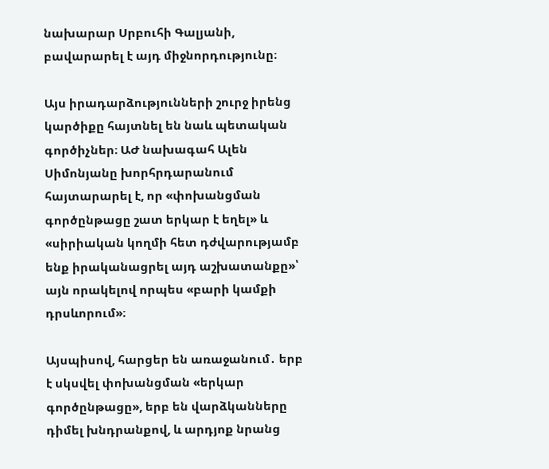նախարար Սրբուհի Գալյանի, բավարարել է այդ միջնորդությունը։

Այս իրադարձությունների շուրջ իրենց կարծիքը հայտնել են նաև պետական գործիչներ։ ԱԺ նախագահ Ալեն Սիմոնյանը խորհրդարանում հայտարարել է, որ «փոխանցման գործընթացը շատ երկար է եղել» և «սիրիական կողմի հետ դժվարությամբ ենք իրականացրել այդ աշխատանքը»՝ այն որակելով որպես «բարի կամքի դրսևորում»։

Այսպիսով, հարցեր են առաջանում․ երբ է սկսվել փոխանցման «երկար գործընթացը», երբ են վարձկանները դիմել խնդրանքով, և արդյոք նրանց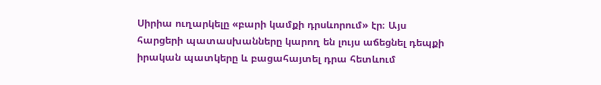Սիրիա ուղարկելը «բարի կամքի դրսևորում» էր։ Այս հարցերի պատասխանները կարող են լույս աճեցնել դեպքի իրական պատկերը և բացահայտել դրա հետևում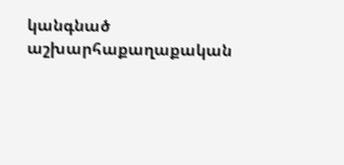կանգնած աշխարհաքաղաքական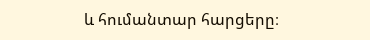և հումանտար հարցերը։